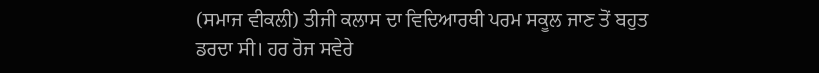(ਸਮਾਜ ਵੀਕਲੀ) ਤੀਜੀ ਕਲਾਸ ਦਾ ਵਿਦਿਆਰਥੀ ਪਰਮ ਸਕੂਲ ਜਾਣ ਤੋਂ ਬਹੁਤ ਡਰਦਾ ਸੀ। ਹਰ ਰੋਜ ਸਵੇਰੇ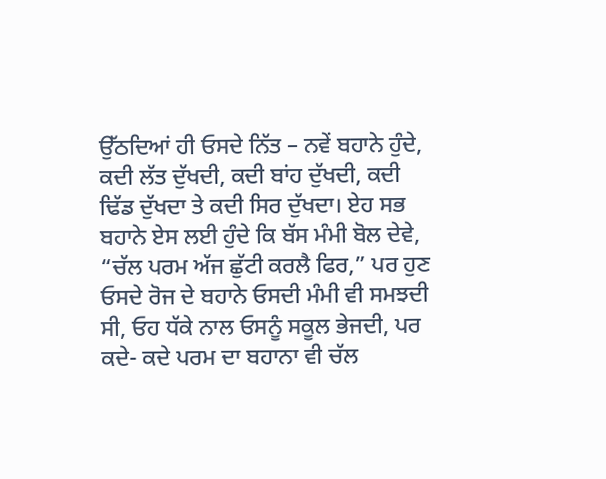ਉੱਠਦਿਆਂ ਹੀ ਓਸਦੇ ਨਿੱਤ – ਨਵੇਂ ਬਹਾਨੇ ਹੁੰਦੇ, ਕਦੀ ਲੱਤ ਦੁੱਖਦੀ, ਕਦੀ ਬਾਂਹ ਦੁੱਖਦੀ, ਕਦੀ ਢਿੱਡ ਦੁੱਖਦਾ ਤੇ ਕਦੀ ਸਿਰ ਦੁੱਖਦਾ। ਏਹ ਸਭ ਬਹਾਨੇ ਏਸ ਲਈ ਹੁੰਦੇ ਕਿ ਬੱਸ ਮੰਮੀ ਬੋਲ ਦੇਵੇ, “ਚੱਲ ਪਰਮ ਅੱਜ ਛੁੱਟੀ ਕਰਲੈ ਫਿਰ,” ਪਰ ਹੁਣ ਓਸਦੇ ਰੋਜ ਦੇ ਬਹਾਨੇ ਓਸਦੀ ਮੰਮੀ ਵੀ ਸਮਝਦੀ ਸੀ, ਓਹ ਧੱਕੇ ਨਾਲ ਓਸਨੂੰ ਸਕੂਲ ਭੇਜਦੀ, ਪਰ ਕਦੇ- ਕਦੇ ਪਰਮ ਦਾ ਬਹਾਨਾ ਵੀ ਚੱਲ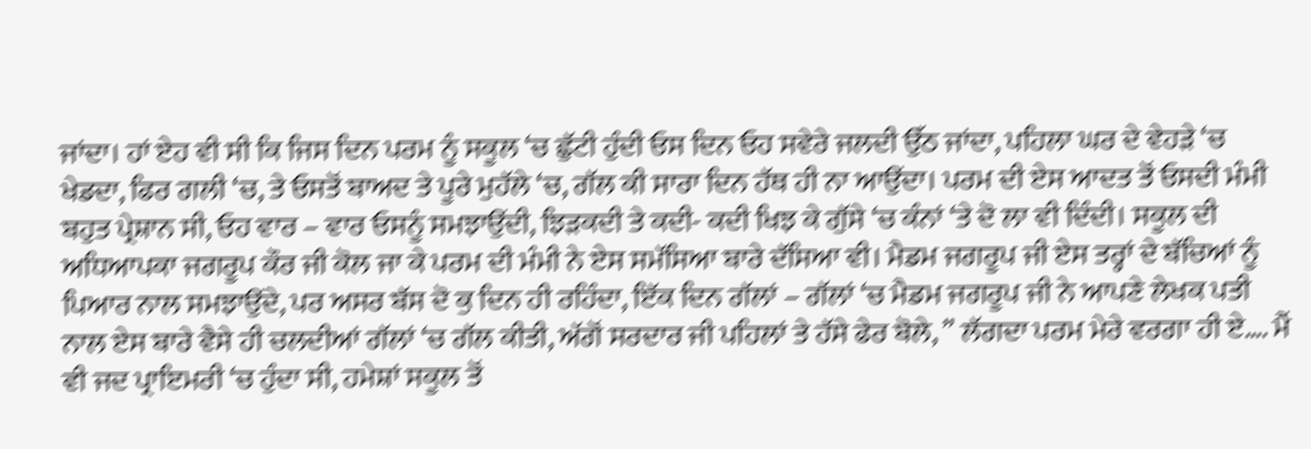ਜਾਂਦਾ। ਹਾਂ ਏਹ ਵੀ ਸੀ ਕਿ ਜਿਸ ਦਿਨ ਪਰਮ ਨੂੰ ਸਕੂਲ ‘ਚ ਛੁੱਟੀ ਹੁੰਦੀ ਓਸ ਦਿਨ ਓਹ ਸਵੇਰੇ ਜਲਦੀ ਉੱਠ ਜਾਂਦਾ, ਪਹਿਲਾ ਘਰ ਦੇ ਵੇਹੜੇ ‘ਚ ਖੇਡਦਾ, ਫਿਰ ਗਲੀ ‘ਚ, ਤੇ ਓਸਤੋਂ ਬਾਅਦ ਤੇ ਪੂਰੇ ਮੁਹੱਲੇ ‘ਚ, ਗੱਲ ਕੀ ਸਾਰਾ ਦਿਨ ਹੱਥ ਹੀ ਨਾ ਆਉਂਦਾ। ਪਰਮ ਦੀ ਏਸ ਆਦਤ ਤੋਂ ਓਸਦੀ ਮੰਮੀ ਬਹੁਤ ਪ੍ਰੇਸ਼ਾਨ ਸੀ, ਓਹ ਵਾਰ – ਵਾਰ ਓਸਨੂੰ ਸਮਝਾਉਂਦੀ, ਝਿੜਕਦੀ ਤੇ ਕਦੀ- ਕਦੀ ਖਿਝ ਕੇ ਗੁੱਸੇ ‘ਚ ਕੰਨਾਂ ‘ਤੇ ਦੋ ਲਾ ਵੀ ਦਿੰਦੀ। ਸਕੂਲ ਦੀ ਅਧਿਆਪਕਾ ਜਗਰੂਪ ਕੌਰ ਜੀ ਕੋਲ ਜਾ ਕੇ ਪਰਮ ਦੀ ਮੰਮੀ ਨੇ ਏਸ ਸਮੱਸਿਆ ਬਾਰੇ ਦੱਸਿਆ ਵੀ। ਮੈਡਮ ਜਗਰੂਪ ਜੀ ਏਸ ਤਰ੍ਹਾਂ ਦੇ ਬੱਚਿਆਂ ਨੂੰ ਪਿਆਰ ਨਾਲ ਸਮਝਾਉਂਦੇ, ਪਰ ਅਸਰ ਬੱਸ ਦੋ ਕੁ ਦਿਨ ਹੀ ਰਹਿੰਦਾ, ਇੱਕ ਦਿਨ ਗੱਲਾਂ – ਗੱਲਾਂ ‘ਚ ਮੈਡਮ ਜਗਰੂਪ ਜੀ ਨੇ ਆਪਣੇ ਲੇਖਕ ਪਤੀ ਨਾਲ ਏਸ ਬਾਰੇ ਵੈਸੇ ਹੀ ਚਲਦੀਆਂ ਗੱਲਾਂ ‘ਚ ਗੱਲ ਕੀਤੀ, ਅੱਗੋਂ ਸਰਦਾਰ ਜੀ ਪਹਿਲਾਂ ਤੇ ਹੱਸੇ ਫੇਰ ਬੋਲੇ, ” ਲੱਗਦਾ ਪਰਮ ਮੇਰੇ ਵਰਗਾ ਹੀ ਏ…. ਮੈਂ ਵੀ ਜਦ ਪ੍ਰਾਇਮਰੀ ‘ਚ ਹੁੰਦਾ ਸੀ, ਹਮੇਸ਼ਾਂ ਸਕੂਲ ਤੋਂ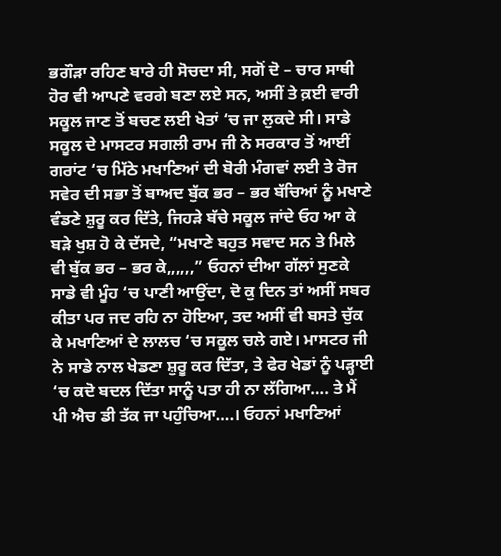ਭਗੌੜਾ ਰਹਿਣ ਬਾਰੇ ਹੀ ਸੋਚਦਾ ਸੀ, ਸਗੋਂ ਦੋ – ਚਾਰ ਸਾਥੀ ਹੋਰ ਵੀ ਆਪਣੇ ਵਰਗੇ ਬਣਾ ਲਏ ਸਨ, ਅਸੀਂ ਤੇ ਕ਼ਈ ਵਾਰੀ ਸਕੂਲ ਜਾਣ ਤੋਂ ਬਚਣ ਲਈ ਖੇਤਾਂ ‘ਚ ਜਾ ਲੁਕਦੇ ਸੀ। ਸਾਡੇ ਸਕੂਲ ਦੇ ਮਾਸਟਰ ਸਗਲੀ ਰਾਮ ਜੀ ਨੇ ਸਰਕਾਰ ਤੋਂ ਆਈਂ ਗਰਾਂਟ ‘ਚ ਮਿੱਠੇ ਮਖਾਣਿਆਂ ਦੀ ਬੋਰੀ ਮੰਗਵਾਂ ਲਈ ਤੇ ਰੋਜ ਸਵੇਰ ਦੀ ਸਭਾ ਤੋਂ ਬਾਅਦ ਬੁੱਕ ਭਰ – ਭਰ ਬੱਚਿਆਂ ਨੂੰ ਮਖਾਣੇ ਵੰਡਣੇ ਸ਼ੁਰੂ ਕਰ ਦਿੱਤੇ, ਜਿਹੜੇ ਬੱਚੇ ਸਕੂਲ ਜਾਂਦੇ ਓਹ ਆ ਕੇ ਬੜੇ ਖੁਸ਼ ਹੋ ਕੇ ਦੱਸਦੇ, “ਮਖਾਣੇ ਬਹੁਤ ਸਵਾਦ ਸਨ ਤੇ ਮਿਲੇ ਵੀ ਬੁੱਕ ਭਰ – ਭਰ ਕੇ,,,,,,” ਓਹਨਾਂ ਦੀਆ ਗੱਲਾਂ ਸੁਣਕੇ ਸਾਡੇ ਵੀ ਮੂੰਹ ‘ਚ ਪਾਣੀ ਆਉਂਦਾ, ਦੋ ਕੁ ਦਿਨ ਤਾਂ ਅਸੀਂ ਸਬਰ ਕੀਤਾ ਪਰ ਜਦ ਰਹਿ ਨਾ ਹੋਇਆ, ਤਦ ਅਸੀਂ ਵੀ ਬਸਤੇ ਚੁੱਕ ਕੇ ਮਖਾਣਿਆਂ ਦੇ ਲਾਲਚ ‘ਚ ਸਕੂਲ ਚਲੇ ਗਏ। ਮਾਸਟਰ ਜੀ ਨੇ ਸਾਡੇ ਨਾਲ ਖੇਡਣਾ ਸ਼ੁਰੂ ਕਰ ਦਿੱਤਾ, ਤੇ ਫੇਰ ਖੇਡਾਂ ਨੂੰ ਪੜ੍ਹਾਈ ‘ਚ ਕਦੋ ਬਦਲ ਦਿੱਤਾ ਸਾਨੂੰ ਪਤਾ ਹੀ ਨਾ ਲੱਗਿਆ…. ਤੇ ਮੈਂ ਪੀ ਐਚ ਡੀ ਤੱਕ ਜਾ ਪਹੁੰਚਿਆ….। ਓਹਨਾਂ ਮਖਾਣਿਆਂ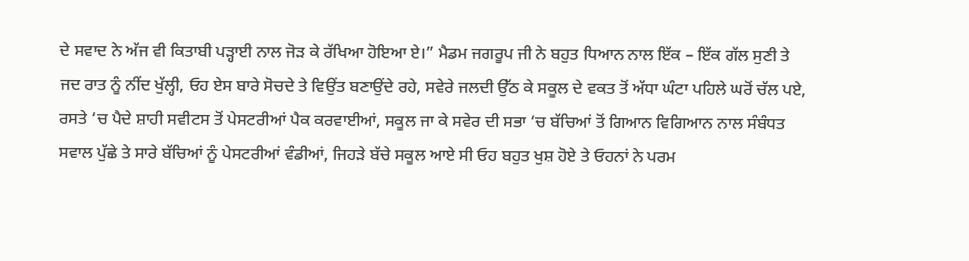ਦੇ ਸਵਾਦ ਨੇ ਅੱਜ ਵੀ ਕਿਤਾਬੀ ਪੜ੍ਹਾਈ ਨਾਲ ਜੋੜ ਕੇ ਰੱਖਿਆ ਹੋਇਆ ਏ।” ਮੈਡਮ ਜਗਰੂਪ ਜੀ ਨੇ ਬਹੁਤ ਧਿਆਨ ਨਾਲ ਇੱਕ – ਇੱਕ ਗੱਲ ਸੁਣੀ ਤੇ ਜਦ ਰਾਤ ਨੂੰ ਨੀਂਦ ਖੁੱਲ੍ਹੀ, ਓਹ ਏਸ ਬਾਰੇ ਸੋਚਦੇ ਤੇ ਵਿਉਂਤ ਬਣਾਉਂਦੇ ਰਹੇ, ਸਵੇਰੇ ਜਲਦੀ ਉੱਠ ਕੇ ਸਕੂਲ ਦੇ ਵਕਤ ਤੋਂ ਅੱਧਾ ਘੰਟਾ ਪਹਿਲੇ ਘਰੋਂ ਚੱਲ ਪਏ, ਰਸਤੇ ‘ਚ ਪੈਦੇ ਸ਼ਾਹੀ ਸਵੀਟਸ ਤੋਂ ਪੇਸਟਰੀਆਂ ਪੈਕ ਕਰਵਾਈਆਂ, ਸਕੂਲ ਜਾ ਕੇ ਸਵੇਰ ਦੀ ਸਭਾ ‘ਚ ਬੱਚਿਆਂ ਤੋਂ ਗਿਆਨ ਵਿਗਿਆਨ ਨਾਲ ਸੰਬੰਧਤ ਸਵਾਲ ਪੁੱਛੇ ਤੇ ਸਾਰੇ ਬੱਚਿਆਂ ਨੂੰ ਪੇਸਟਰੀਆਂ ਵੰਡੀਆਂ, ਜਿਹੜੇ ਬੱਚੇ ਸਕੂਲ ਆਏ ਸੀ ਓਹ ਬਹੁਤ ਖੁਸ਼ ਹੋਏ ਤੇ ਓਹਨਾਂ ਨੇ ਪਰਮ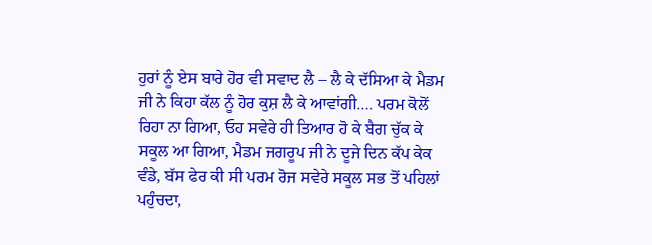ਹੁਰਾਂ ਨੂੰ ਏਸ ਬਾਰੇ ਹੋਰ ਵੀ ਸਵਾਦ ਲੈ – ਲੈ ਕੇ ਦੱਸਿਆ ਕੇ ਮੈਡਮ ਜੀ ਨੇ ਕਿਹਾ ਕੱਲ ਨੂੰ ਹੋਰ ਕੁਸ਼ ਲੈ ਕੇ ਆਵਾਂਗੀ…. ਪਰਮ ਕੋਲੋਂ ਰਿਹਾ ਨਾ ਗਿਆ, ਓਹ ਸਵੇਰੇ ਹੀ ਤਿਆਰ ਹੋ ਕੇ ਬੈਗ ਚੁੱਕ ਕੇ ਸਕੂਲ ਆ ਗਿਆ, ਮੈਡਮ ਜਗਰੂਪ ਜੀ ਨੇ ਦੂਜੇ ਦਿਨ ਕੱਪ ਕੇਕ ਵੰਡੇ, ਬੱਸ ਫੇਰ ਕੀ ਸੀ ਪਰਮ ਰੋਜ ਸਵੇਰੇ ਸਕੂਲ ਸਭ ਤੋਂ ਪਹਿਲਾਂ ਪਹੁੰਚਦਾ,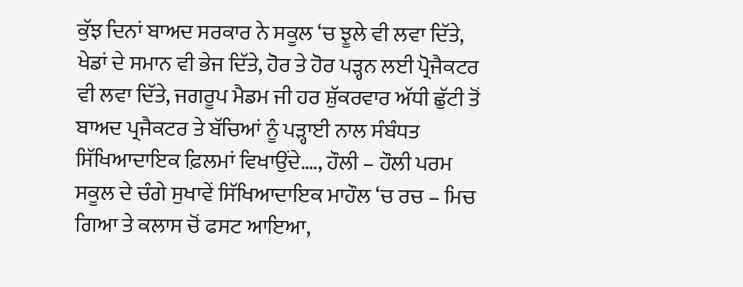ਕੁੱਝ ਦਿਨਾਂ ਬਾਅਦ ਸਰਕਾਰ ਨੇ ਸਕੂਲ ‘ਚ ਝੂਲੇ ਵੀ ਲਵਾ ਦਿੱਤੇ, ਖੇਡਾਂ ਦੇ ਸਮਾਨ ਵੀ ਭੇਜ ਦਿੱਤੇ, ਹੋਰ ਤੇ ਹੋਰ ਪੜ੍ਹਨ ਲਈ ਪ੍ਰੋਜੈਕਟਰ ਵੀ ਲਵਾ ਦਿੱਤੇ, ਜਗਰੂਪ ਮੈਡਮ ਜੀ ਹਰ ਸ਼ੁੱਕਰਵਾਰ ਅੱਧੀ ਛੁੱਟੀ ਤੋਂ ਬਾਅਦ ਪ੍ਰਜੈਕਟਰ ਤੇ ਬੱਚਿਆਂ ਨੂੰ ਪੜ੍ਹਾਈ ਨਾਲ ਸੰਬੰਧਤ ਸਿੱਖਿਆਦਾਇਕ ਫ਼ਿਲਮਾਂ ਵਿਖਾਉਂਦੇ…., ਹੌਲੀ – ਹੌਲੀ ਪਰਮ ਸਕੂਲ ਦੇ ਚੰਗੇ ਸੁਖਾਵੇਂ ਸਿੱਖਿਆਦਾਇਕ ਮਾਹੌਲ ‘ਚ ਰਚ – ਮਿਚ ਗਿਆ ਤੇ ਕਲਾਸ ਚੋਂ ਫਸਟ ਆਇਆ,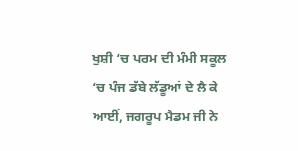ਖੁਸ਼ੀ ‘ਚ ਪਰਮ ਦੀ ਮੰਮੀ ਸਕੂਲ ‘ਚ ਪੰਜ ਡੱਬੇ ਲੱਡੂਆਂ ਦੇ ਲੈ ਕੇ ਆਈਂ, ਜਗਰੂਪ ਮੈਡਮ ਜੀ ਨੇ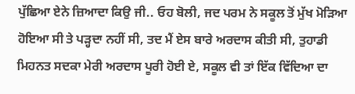ਪੁੱਛਿਆ ਏਨੇ ਜ਼ਿਆਦਾ ਕਿਉ ਜੀ.. ਓਹ ਬੋਲੀ, ਜਦ ਪਰਮ ਨੇ ਸਕੂਲ ਤੋਂ ਮੁੱਖ ਮੋੜਿਆ ਹੋਇਆ ਸੀ ਤੇ ਪੜ੍ਹਦਾ ਨਹੀਂ ਸੀ, ਤਦ ਮੈਂ ਏਸ ਬਾਰੇ ਅਰਦਾਸ ਕੀਤੀ ਸੀ, ਤੁਹਾਡੀ ਮਿਹਨਤ ਸਦਕਾ ਮੇਰੀ ਅਰਦਾਸ ਪੂਰੀ ਹੋਈ ਏ, ਸਕੂਲ ਵੀ ਤਾਂ ਇੱਕ ਵਿੱਦਿਆ ਦਾ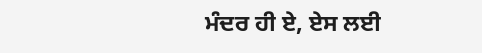ਮੰਦਰ ਹੀ ਏ, ਏਸ ਲਈ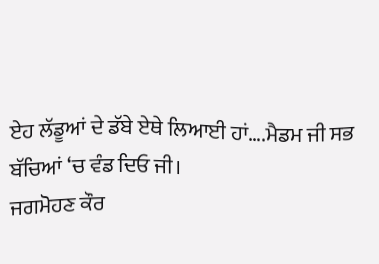ਏਹ ਲੱਡੂਆਂ ਦੇ ਡੱਬੇ ਏਥੇ ਲਿਆਈ ਹਾਂ….ਮੈਡਮ ਜੀ ਸਭ ਬੱਚਿਆਂ ‘ਚ ਵੰਡ ਦਿਓ ਜੀ।
ਜਗਮੋਹਣ ਕੌਰ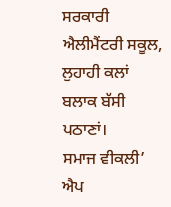ਸਰਕਾਰੀ ਐਲੀਮੈਂਟਰੀ ਸਕੂਲ, ਲੁਹਾਹੀ ਕਲਾਂ
ਬਲਾਕ ਬੱਸੀ ਪਠਾਣਾਂ।
ਸਮਾਜ ਵੀਕਲੀ’ ਐਪ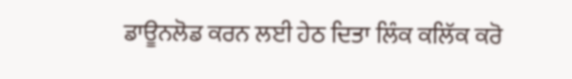ਡਾਊਨਲੋਡ ਕਰਨ ਲਈ ਹੇਠ ਦਿਤਾ ਲਿੰਕ ਕਲਿੱਕ ਕਰੋ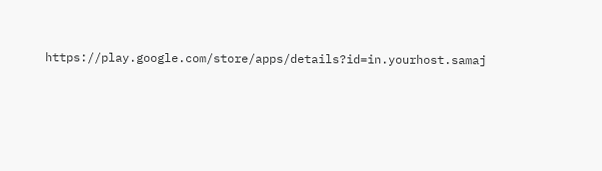https://play.google.com/store/apps/details?id=in.yourhost.samaj